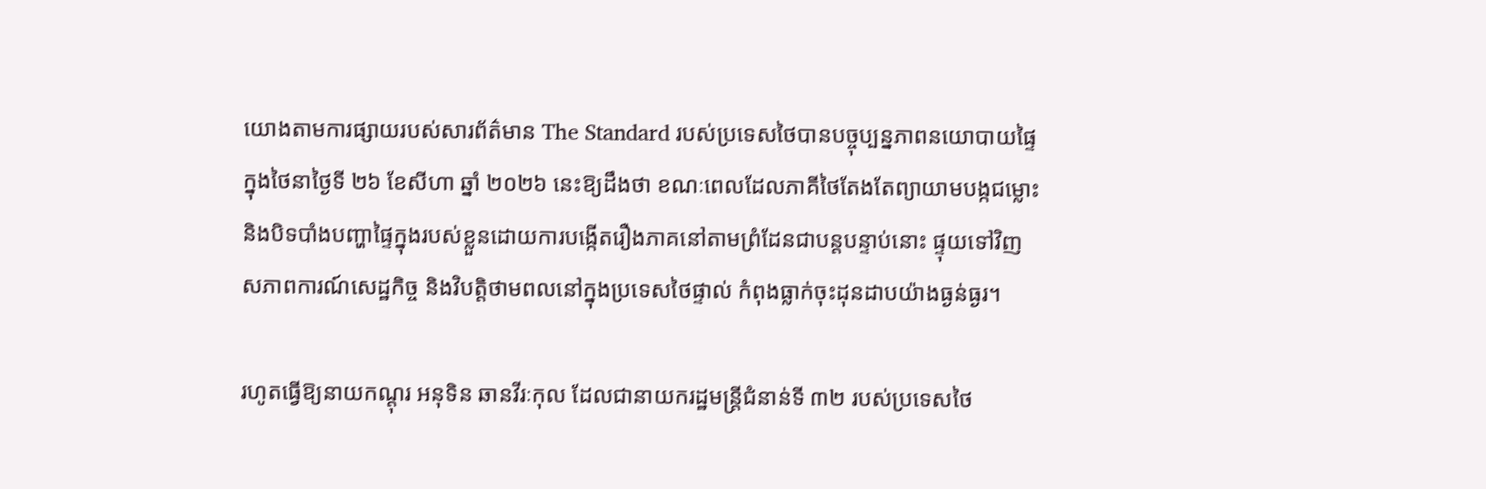យោងតាមការផ្សាយរបស់សារព័ត៌មាន The Standard របស់ប្រទេសថៃបានបច្ចុប្បន្នភាពនយោបាយផ្ទៃក្នុងថៃនាថ្ងៃទី ២៦ ខែសីហា ឆ្នាំ ២០២៦ នេះឱ្យដឹងថា ខណៈពេលដែលភាគីថៃតែងតែព្យាយាមបង្កជម្លោះ និងបិទបាំងបញ្ហាផ្ទៃក្នុងរបស់ខ្លួនដោយការបង្កើតរឿងភាគនៅតាមព្រំដែនជាបន្តបន្ទាប់នោះ ផ្ទុយទៅវិញ សភាពការណ៍សេដ្ឋកិច្ច និងវិបត្តិថាមពលនៅក្នុងប្រទេសថៃផ្ទាល់ កំពុងធ្លាក់ចុះដុនដាបយ៉ាងធ្ងន់ធ្ងរ។

រហូតធ្វើឱ្យនាយកណ្ដុរ អនុទិន ឆានវីរៈកុល ដែលជានាយករដ្ឋមន្ត្រីជំនាន់ទី ៣២ របស់ប្រទេសថៃ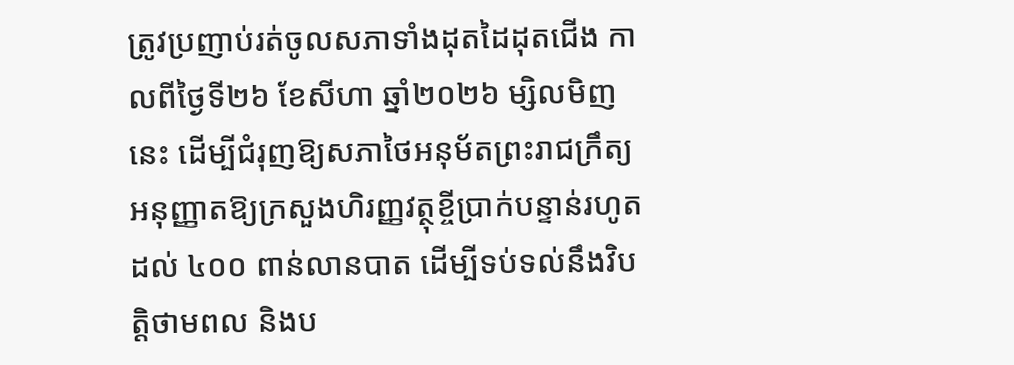ត្រូវប្រញាប់រត់ចូលសភាទាំងដុតដៃដុតជើង កាលពីថ្ងៃទី២៦ ខែសីហា ឆ្នាំ២០២៦ ម្សិលមិញនេះ ដើម្បីជំរុញឱ្យសភាថៃអនុម័តព្រះរាជក្រឹត្យអនុញ្ញាតឱ្យក្រសួងហិរញ្ញវត្ថុខ្ចីប្រាក់បន្ទាន់រហូតដល់ ៤០០ ពាន់លានបាត ដើម្បីទប់ទល់នឹងវិបត្តិថាមពល និងប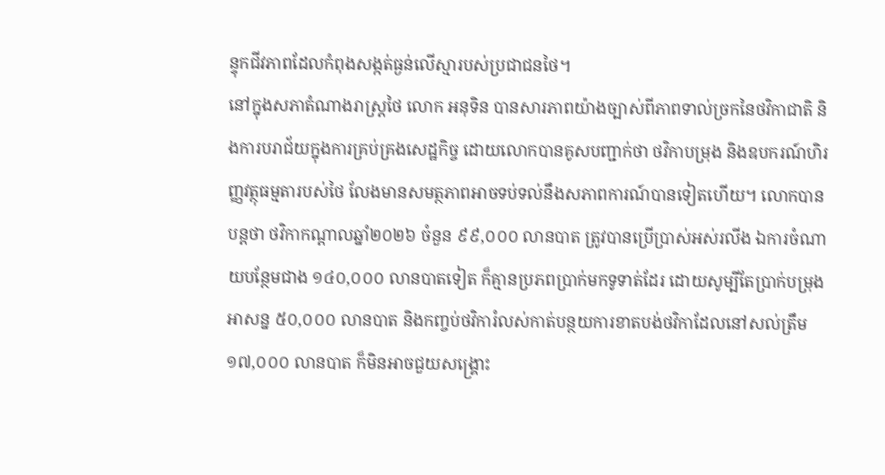ន្ទុកជីវភាពដែលកំពុងសង្កត់ធ្ងន់លើស្មារបស់ប្រជាជនថៃ។
នៅក្នុងសភាតំណាងរាស្ត្រថៃ លោក អនុទិន បានសារភាពយ៉ាងច្បាស់ពីភាពទាល់ច្រកនៃថវិកាជាតិ និងការបរាជ័យក្នុងការគ្រប់គ្រងសេដ្ឋកិច្ច ដោយលោកបានគូសបញ្ជាក់ថា ថវិកាបម្រុង និងឧបករណ៍ហិរញ្ញវត្ថុធម្មតារបស់ថៃ លែងមានសមត្ថភាពអាចទប់ទល់នឹងសភាពការណ៍បានទៀតហើយ។ លោកបានបន្តថា ថវិកាកណ្តាលឆ្នាំ២០២៦ ចំនួន ៩៩,០០០ លានបាត ត្រូវបានប្រើប្រាស់អស់រលីង ឯការចំណាយបន្ថែមជាង ១៤០,០០០ លានបាតទៀត ក៏គ្មានប្រភពប្រាក់មកទូទាត់ដែរ ដោយសូម្បីតែប្រាក់បម្រុងអាសន្ន ៥០,០០០ លានបាត និងកញ្ចប់ថវិការំលស់កាត់បន្ថយការខាតបង់ថវិកាដែលនៅសល់ត្រឹម ១៧,០០០ លានបាត ក៏មិនអាចជួយសង្គ្រោះ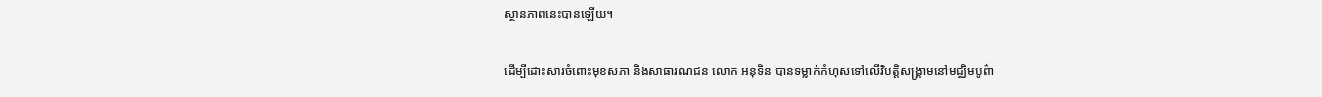ស្ថានភាពនេះបានឡើយ។

ដើម្បីដោះសារចំពោះមុខសភា និងសាធារណជន លោក អនុទិន បានទម្លាក់កំហុសទៅលើវិបត្តិសង្គ្រាមនៅមជ្ឈិមបូព៌ា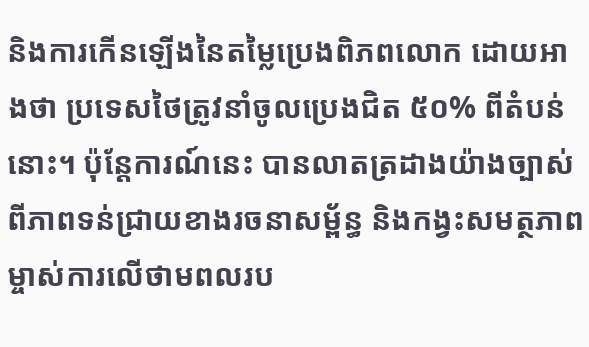និងការកើនឡើងនៃតម្លៃប្រេងពិភពលោក ដោយអាងថា ប្រទេសថៃត្រូវនាំចូលប្រេងជិត ៥០% ពីតំបន់នោះ។ ប៉ុន្តែការណ៍នេះ បានលាតត្រដាងយ៉ាងច្បាស់ពីភាពទន់ជ្រាយខាងរចនាសម្ព័ន្ធ និងកង្វះសមត្ថភាពម្ចាស់ការលើថាមពលរប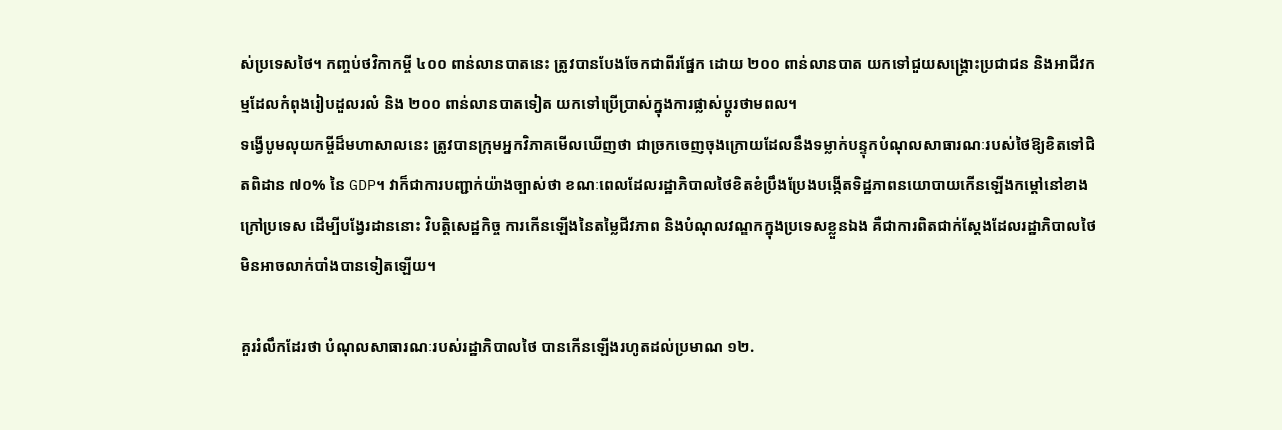ស់ប្រទេសថៃ។ កញ្ចប់ថវិកាកម្ចី ៤០០ ពាន់លានបាតនេះ ត្រូវបានបែងចែកជាពីរផ្នែក ដោយ ២០០ ពាន់លានបាត យកទៅជួយសង្គ្រោះប្រជាជន និងអាជីវកម្មដែលកំពុងរៀបដួលរលំ និង ២០០ ពាន់លានបាតទៀត យកទៅប្រើប្រាស់ក្នុងការផ្លាស់ប្តូរថាមពល។
ទង្វើបូមលុយកម្ចីដ៏មហាសាលនេះ ត្រូវបានក្រុមអ្នកវិភាគមើលឃើញថា ជាច្រកចេញចុងក្រោយដែលនឹងទម្លាក់បន្ទុកបំណុលសាធារណៈរបស់ថៃឱ្យខិតទៅជិតពិដាន ៧០% នៃ GDP។ វាក៏ជាការបញ្ជាក់យ៉ាងច្បាស់ថា ខណៈពេលដែលរដ្ឋាភិបាលថៃខិតខំប្រឹងប្រែងបង្កើតទិដ្ឋភាពនយោបាយកើនឡើងកម្តៅនៅខាងក្រៅប្រទេស ដើម្បីបង្វែរដាននោះ វិបត្តិសេដ្ឋកិច្ច ការកើនឡើងនៃតម្លៃជីវភាព និងបំណុលវណ្ឌកក្នុងប្រទេសខ្លួនឯង គឺជាការពិតជាក់ស្តែងដែលរដ្ឋាភិបាលថៃមិនអាចលាក់បាំងបានទៀតឡើយ។

គួររំលឹកដែរថា បំណុលសាធារណៈរបស់រដ្ឋាភិបាលថៃ បានកើនឡើងរហូតដល់ប្រមាណ ១២.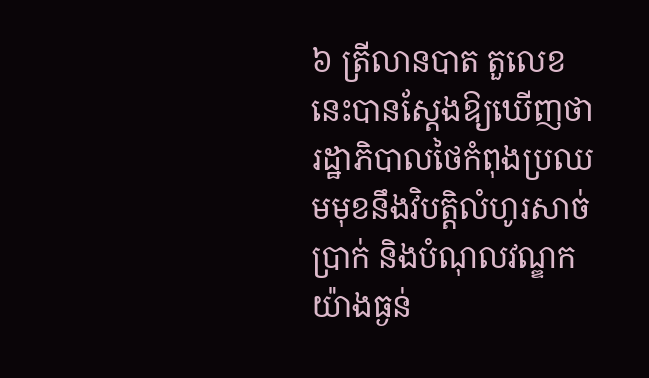៦ ត្រីលានបាត តួលេខនេះបានស្តែងឱ្យឃើញថា រដ្ឋាភិបាលថៃកំពុងប្រឈមមុខនឹងវិបត្តិលំហូរសាច់ប្រាក់ និងបំណុលវណ្ឌកយ៉ាងធ្ងន់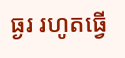ធ្ងរ រហូតធ្វើ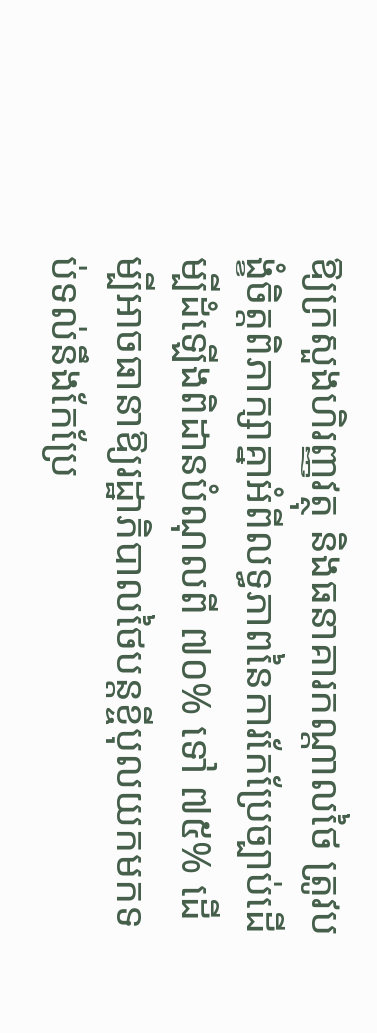ឱ្យក្រសួងហិរញ្ញវត្ថុ និងធនាគារកណ្តាលថៃ ត្រូវបង្ខំចិត្តពិភាក្សាគ្នាអំពីលទ្ធភាពនៃការកែប្រែច្បាប់ដើម្បីដំឡើងពិដានបំណុលពី ៧០% ទៅ ៧៥% ដើម្បីអាចធានាឱ្យរដ្ឋាភិបាលថៃបន្តខ្ចីបុលយកមកទប់ទល់នឹងកែប្រែ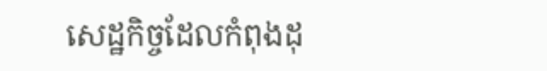សេដ្ឋកិច្ចដែលកំពុងដុ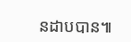នដាបបាន៕